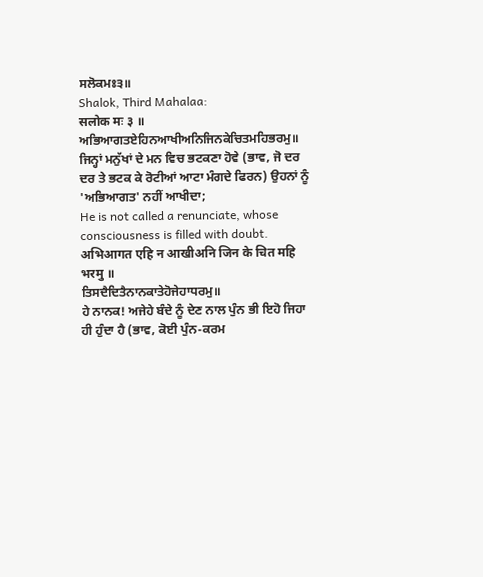ਸਲੋਕਮਃ੩॥
Shalok, Third Mahalaa:
सलोक मः ३ ॥
ਅਭਿਆਗਤਏਹਿਨਆਖੀਅਨਿਜਿਨਕੇਚਿਤਮਹਿਭਰਮੁ॥
ਜਿਨ੍ਹਾਂ ਮਨੁੱਖਾਂ ਦੇ ਮਨ ਵਿਚ ਭਟਕਣਾ ਹੋਵੇ (ਭਾਵ, ਜੋ ਦਰ ਦਰ ਤੇ ਭਟਕ ਕੇ ਰੋਟੀਆਂ ਆਟਾ ਮੰਗਦੇ ਫਿਰਨ) ਉਹਨਾਂ ਨੂੰ 'ਅਭਿਆਗਤ' ਨਹੀਂ ਆਖੀਦਾ;
He is not called a renunciate, whose consciousness is filled with doubt.
अभिआगत एहि न आखीअनि जिन के चित महि भरमु ॥
ਤਿਸਦੈਦਿਤੈਨਾਨਕਾਤੇਹੋਜੇਹਾਧਰਮੁ॥
ਹੇ ਨਾਨਕ! ਅਜੇਹੇ ਬੰਦੇ ਨੂੰ ਦੇਣ ਨਾਲ ਪੁੰਨ ਭੀ ਇਹੋ ਜਿਹਾ ਹੀ ਹੁੰਦਾ ਹੈ (ਭਾਵ, ਕੋਈ ਪੁੰਨ-ਕਰਮ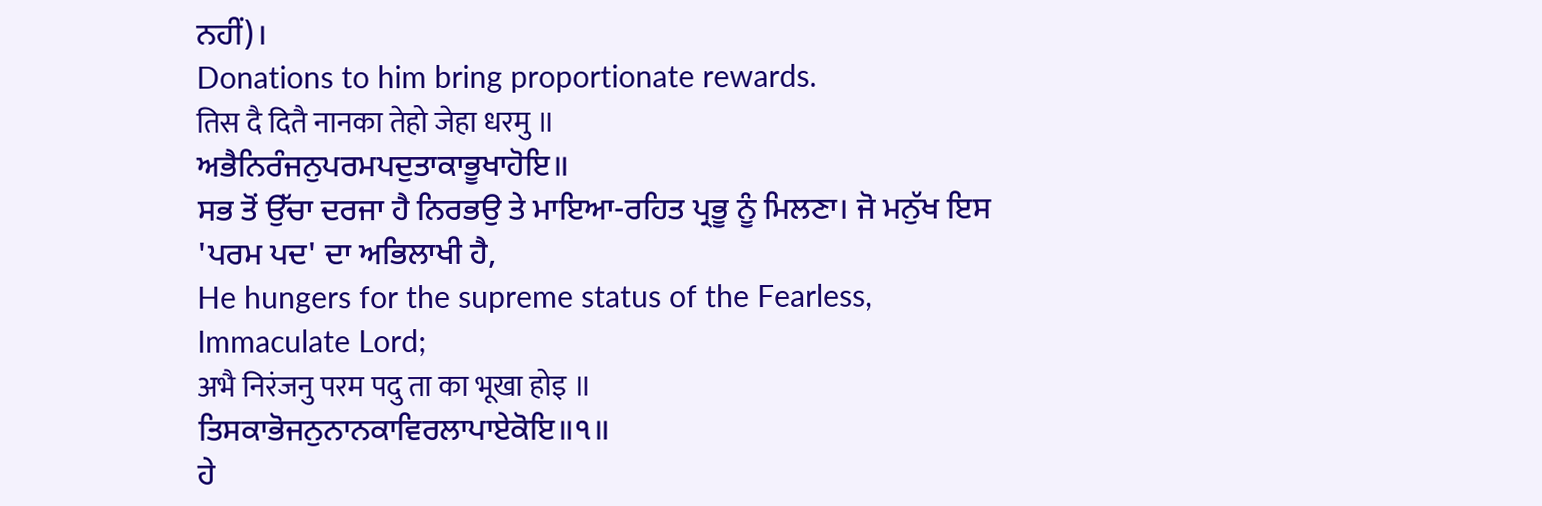ਨਹੀਂ)।
Donations to him bring proportionate rewards.
तिस दै दितै नानका तेहो जेहा धरमु ॥
ਅਭੈਨਿਰੰਜਨੁਪਰਮਪਦੁਤਾਕਾਭੂਖਾਹੋਇ॥
ਸਭ ਤੋਂ ਉੱਚਾ ਦਰਜਾ ਹੈ ਨਿਰਭਉ ਤੇ ਮਾਇਆ-ਰਹਿਤ ਪ੍ਰਭੂ ਨੂੰ ਮਿਲਣਾ। ਜੋ ਮਨੁੱਖ ਇਸ 'ਪਰਮ ਪਦ' ਦਾ ਅਭਿਲਾਖੀ ਹੈ,
He hungers for the supreme status of the Fearless, Immaculate Lord;
अभै निरंजनु परम पदु ता का भूखा होइ ॥
ਤਿਸਕਾਭੋਜਨੁਨਾਨਕਾਵਿਰਲਾਪਾਏਕੋਇ॥੧॥
ਹੇ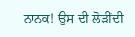ਨਾਨਕ! ਉਸ ਦੀ ਲੋੜੀਂਦੀ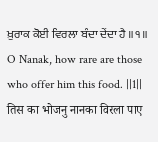ਖ਼ੁਰਾਕ ਕੋਈ ਵਿਰਲਾ ਬੰਦਾ ਦੇਂਦਾ ਹੈ ॥੧॥
O Nanak, how rare are those who offer him this food. ||1||
तिस का भोजनु नानका विरला पाए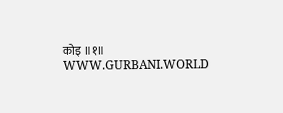कोइ ॥१॥
WWW.GURBANI.WORLD